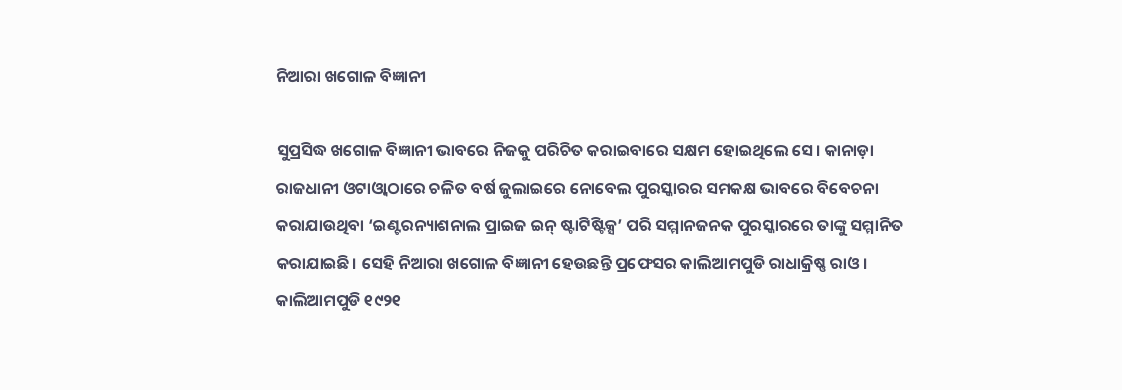ନିଆରା ଖଗୋଳ ବିଜ୍ଞାନୀ

ସୁପ୍ରସିଦ୍ଧ ଖଗୋଳ ବିଜ୍ଞାନୀ ଭାବରେ ନିଜକୁ ପରିଚିତ କରାଇବାରେ ସକ୍ଷମ ହୋଇଥିଲେ ସେ। କାନାଡ଼ା ରାଜଧାନୀ ଓଟାଓ୍ବାଠାରେ ଚଳିତ ବର୍ଷ ଜୁଲାଇରେ ନୋବେଲ ପୁରସ୍କାରର ସମକକ୍ଷ ଭାବରେ ବିବେଚନା କରାଯାଉଥିବା ‘ଇଣ୍ଟରନ୍ୟାଶନାଲ ପ୍ରାଇଜ ଇନ୍‌ ଷ୍ଟାଟିଷ୍ଟିକ୍ସ’ ପରି ସମ୍ମାନଜନକ ପୁରସ୍କାରରେ ତାଙ୍କୁ ସମ୍ମାନିତ କରାଯାଇଛି। ସେହି ନିଆରା ଖଗୋଳ ବିଜ୍ଞାନୀ ହେଉଛନ୍ତି ପ୍ରଫେସର କାଲିଆମପୁଡି ରାଧାକ୍ରିଷ୍ଣ ରାଓ।
କାଲିଆମପୁଡି ୧୯୨୧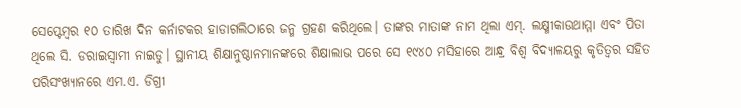ସେପ୍ଟେମ୍ବର ୧୦ ତାରିଖ ଦିନ କର୍ନାଟକର ହାଡାଗଲିଠାରେ ଜନ୍ମ ଗ୍ରହଣ କରିଥିଲେ। ତାଙ୍କର ମାତାଙ୍କ ନାମ ଥିଲା ଏମ୍‌. ଲକ୍ଷ୍ମୀକାଉଥାମ୍ମା ଏବଂ ପିତା ଥିଲେ ସି. ଡରାଇସ୍ବାମୀ ନାଇଡୁ। ସ୍ଥାନୀୟ ଶିକ୍ଷାନୁଷ୍ଠାନମାନଙ୍କରେ ଶିକ୍ଷାଲାଭ ପରେ ସେ ୧୯୪୦ ମସିହାରେ ଆନ୍ଧ୍ର ବିଶ୍ୱ ବିଦ୍ୟାଳୟରୁ କୃତିତ୍ୱର ସହିତ ପରିସଂଖ୍ୟାନରେ ଏମ.ଏ. ଡିଗ୍ରୀ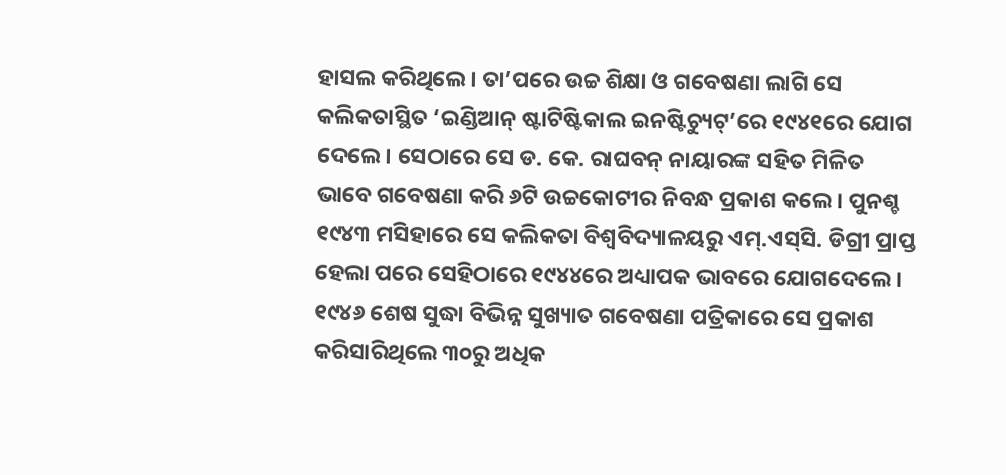ହାସଲ କରିଥିଲେ। ତା’ପରେ ଉଚ୍ଚ ଶିକ୍ଷା ଓ ଗବେଷଣା ଲାଗି ସେ କଲିକତାସ୍ଥିତ ‘ଇଣ୍ଡିଆନ୍‌ ଷ୍ଟାଟିଷ୍ଟିକାଲ ଇନଷ୍ଟିଚ୍ୟୁଟ୍‌’ରେ ୧୯୪୧ରେ ଯୋଗ ଦେଲେ। ସେଠାରେ ସେ ଡ. କେ. ରାଘବନ୍‌ ନାୟାରଙ୍କ ସହିତ ମିଳିତ ଭାବେ ଗବେଷଣା କରି ୬ଟି ଉଚ୍ଚକୋଟୀର ନିବନ୍ଧ ପ୍ରକାଶ କଲେ। ପୁନଶ୍ଚ ୧୯୪୩ ମସିହାରେ ସେ କଲିକତା ବିଶ୍ୱବିଦ୍ୟାଳୟରୁ ଏମ୍‌.ଏସ୍‌ସି. ଡିଗ୍ରୀ ପ୍ରାପ୍ତ ହେଲା ପରେ ସେହିଠାରେ ୧୯୪୪ରେ ଅଧ୍ୟାପକ ଭାବରେ ଯୋଗଦେଲେ। ୧୯୪୬ ଶେଷ ସୁଦ୍ଧା ବିଭିନ୍ନ ସୁଖ୍ୟାତ ଗବେଷଣା ପତ୍ରିକାରେ ସେ ପ୍ରକାଶ କରିସାରିଥିଲେ ୩୦ରୁ ଅଧିକ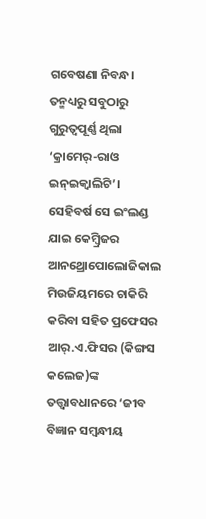ଗବେଷଣା ନିବନ୍ଧ। ତନ୍ମଧ୍ୟରୁ ସବୁଠାରୁ ଗୁରୁତ୍ୱପୂର୍ଣ୍ଣ ଥିଲା ‘କ୍ରାମେର୍‌-ରାଓ ଇନ୍‌ଇକ୍ୱାଲିଟି’। ସେହିବର୍ଷ ସେ ଇଂଲଣ୍ଡ ଯାଇ କେମ୍ବ୍ରିଜର ଆନଥ୍ରୋପୋଲୋଜିକାଲ ମିଉଜିୟମରେ ଚାକିରି କରିବା ସହିତ ପ୍ରଫେସର ଆର୍‌.ଏ.ଫିସର (କିଙ୍ଗସ କଲେଜ)ଙ୍କ ତତ୍ତ୍ୱାବଧାନରେ ‘ଜୀବ ବିଜ୍ଞାନ ସମ୍ବନ୍ଧୀୟ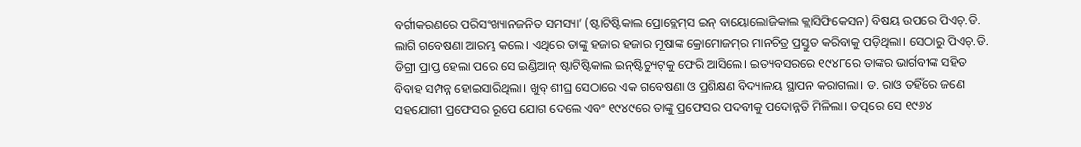ବର୍ଗୀକରଣରେ ପରିସଂଖ୍ୟାନଜନିତ ସମସ୍ୟା’ (ଷ୍ଟାଟିଷ୍ଟିକାଲ ପ୍ରୋବ୍ଲେମ୍‌ସ ଇନ୍‌ ବାୟୋଲୋଜିକାଲ କ୍ଲାସିଫିକେସନ) ବିଷୟ ଉପରେ ପିଏଚ୍‌.ଡି. ଲାଗି ଗବେଷଣା ଆରମ୍ଭ କଲେ। ଏଥିରେ ତାଙ୍କୁ ହଜାର ହଜାର ମୂଷାଙ୍କ କ୍ରୋମୋଜମ୍‌ର ମାନଚିତ୍ର ପ୍ରସ୍ତୁତ କରିବାକୁ ପଡ଼ିଥିଲା। ସେଠାରୁ ପିଏଚ୍‌.ଡି. ଡିଗ୍ରୀ ପ୍ରାପ୍ତ ହେଲା ପରେ ସେ ଇଣ୍ଡିଆନ୍‌ ଷ୍ଟାଟିଷ୍ଟିକାଲ ଇନ୍‌ଷ୍ଟିଚ୍ୟୁଟ୍‌କୁ ଫେରି ଆସିଲେ। ଇତ୍ୟବସରରେ ୧୯୪୮ରେ ତାଙ୍କର ଭାର୍ଗବୀଙ୍କ ସହିତ ବିବାହ ସମ୍ପନ୍ନ ହୋଇସାରିଥିଲା। ଖୁବ୍‌ ଶୀଘ୍ର ସେଠାରେ ଏକ ଗବେଷଣା ଓ ପ୍ରଶିକ୍ଷଣ ବିଦ୍ୟାଳୟ ସ୍ଥାପନ କରାଗଲା। ଡ. ରାଓ ତହିଁରେ ଜଣେ ସହଯୋଗୀ ପ୍ରଫେସର ରୂପେ ଯୋଗ ଦେଲେ ଏବଂ ୧୯୪୯ରେ ତାଙ୍କୁ ପ୍ରଫେସର ପଦବୀକୁ ପଦୋନ୍ନତି ମିଳିଲା। ତତ୍ପରେ ସେ ୧୯୬୪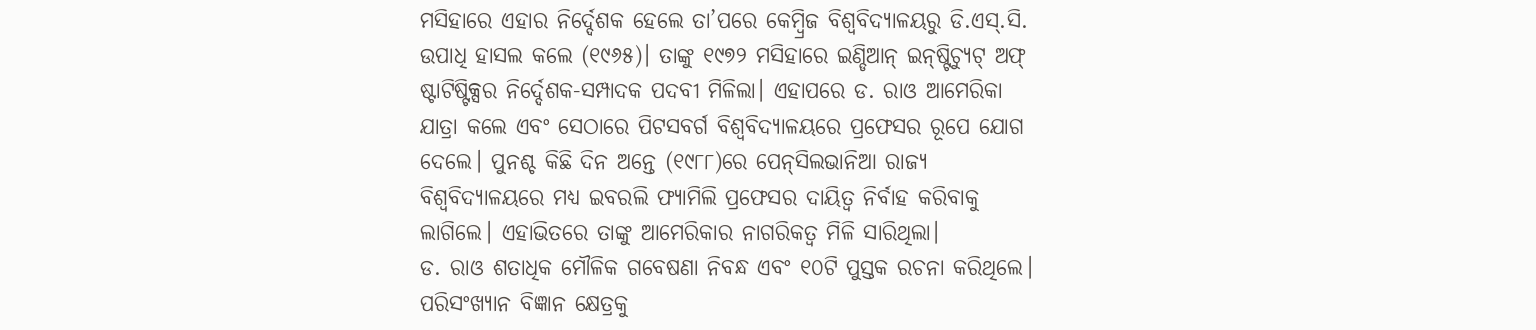ମସିହାରେ ଏହାର ନିର୍ଦ୍ଦେଶକ ହେଲେ ତା’ପରେ କେମ୍ବ୍ରିଜ ବିଶ୍ୱବିଦ୍ୟାଳୟରୁ ଡି.ଏସ୍‌.ସି. ଉପାଧି ହାସଲ କଲେ (୧୯୬୫)। ତାଙ୍କୁ ୧୯୭୨ ମସିହାରେ ଇଣ୍ଡିଆନ୍‌ ଇନ୍‌ଷ୍ଟିଚ୍ୟୁଟ୍‌ ଅଫ୍‌ ଷ୍ଟାଟିଷ୍ଟିକ୍ସର ନିର୍ଦ୍ଦେଶକ-ସମ୍ପାଦକ ପଦବୀ ମିଳିଲା। ଏହାପରେ ଡ. ରାଓ ଆମେରିକା ଯାତ୍ରା କଲେ ଏବଂ ସେଠାରେ ପିଟସବର୍ଗ ବିଶ୍ୱବିଦ୍ୟାଳୟରେ ପ୍ରଫେସର ରୂପେ ଯୋଗ ଦେଲେ। ପୁନଶ୍ଚ କିଛି ଦିନ ଅନ୍ତେ (୧୯୮୮)ରେ ପେନ୍‌ସିଲଭାନିଆ ରାଜ୍ୟ ବିଶ୍ୱବିଦ୍ୟାଳୟରେ ମଧ୍ୟ ଇବରଲି ଫ୍ୟାମିଲି ପ୍ରଫେସର ଦାୟିତ୍ୱ ନିର୍ବାହ କରିବାକୁ ଲାଗିଲେ। ଏହାଭିତରେ ତାଙ୍କୁ ଆମେରିକାର ନାଗରିକତ୍ୱ ମିଳି ସାରିଥିଲା।
ଡ. ରାଓ ଶତାଧିକ ମୌଳିକ ଗବେଷଣା ନିବନ୍ଧ ଏବଂ ୧୦ଟି ପୁସ୍ତକ ରଚନା କରିଥିଲେ। ପରିସଂଖ୍ୟାନ ବିଜ୍ଞାନ କ୍ଷେତ୍ରକୁ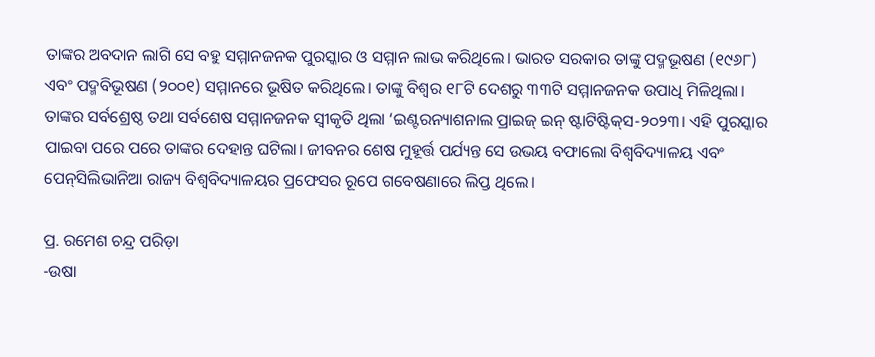ତାଙ୍କର ଅବଦାନ ଲାଗି ସେ ବହୁ ସମ୍ମାନଜନକ ପୁରସ୍କାର ଓ ସମ୍ମାନ ଲାଭ କରିଥିଲେ। ଭାରତ ସରକାର ତାଙ୍କୁ ପଦ୍ମଭୂଷଣ (୧୯୬୮) ଏବଂ ପଦ୍ମବିଭୂଷଣ (୨୦୦୧) ସମ୍ମାନରେ ଭୂଷିତ କରିଥିଲେ। ତାଙ୍କୁ ବିଶ୍ୱର ୧୮ଟି ଦେଶରୁ ୩୩ଟି ସମ୍ମାନଜନକ ଉପାଧି ମିଳିଥିଲା। ତାଙ୍କର ସର୍ବଶ୍ରେଷ୍ଠ ତଥା ସର୍ବଶେଷ ସମ୍ମାନଜନକ ସ୍ବୀକୃତି ଥିଲା ‘ଇଣ୍ଟରନ୍ୟାଶନାଲ ପ୍ରାଇଜ୍‌ ଇନ୍‌ ଷ୍ଟାଟିଷ୍ଟିକ୍‌ସ-୨୦୨୩। ଏହି ପୁରସ୍କାର ପାଇବା ପରେ ପରେ ତାଙ୍କର ଦେହାନ୍ତ ଘଟିଲା। ଜୀବନର ଶେଷ ମୁହୂର୍ତ୍ତ ପର୍ଯ୍ୟନ୍ତ ସେ ଉଭୟ ବଫାଲୋ ବିଶ୍ୱବିଦ୍ୟାଳୟ ଏବଂ ପେନ୍‌ସିଲିଭାନିଆ ରାଜ୍ୟ ବିଶ୍ୱବିଦ୍ୟାଳୟର ପ୍ରଫେସର ରୂପେ ଗବେଷଣାରେ ଲିପ୍ତ ଥିଲେ।

ପ୍ର. ରମେଶ ଚନ୍ଦ୍ର ପରିଡ଼ା
-ଉଷା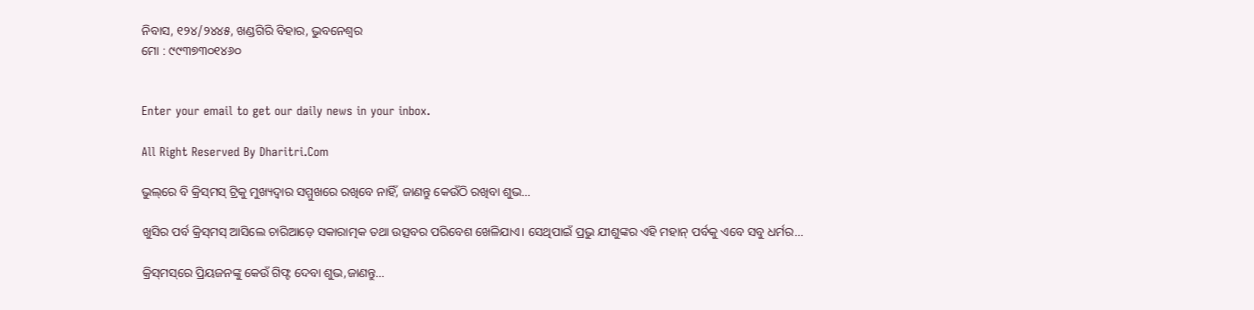ନିବାସ, ୧୨୪/୨୪୪୫, ଖଣ୍ଡଗିରି ବିହାର, ଭୁବନେଶ୍ୱର
ମୋ : ୯୯୩୭୩୦୧୪୬୦


Enter your email to get our daily news in your inbox.

All Right Reserved By Dharitri.Com

ଭୁଲ୍‌ରେ ବି କ୍ରିସ୍‌ମସ୍‌ ଟ୍ରିକୁ ମୁଖ୍ୟଦ୍ୱାର ସମ୍ମୁଖରେ ରଖିବେ ନାହିଁ, ଜାଣନ୍ତୁ କେଉଁଠି ରଖିବା ଶୁଭ…

ଖୁସିର ପର୍ବ କ୍ରିସ୍‌ମସ୍‌ ଆସିଲେ ଚାରିଆଡ଼େ ସକାରାତ୍ମକ ତଥା ଉତ୍ସବର ପରିବେଶ ଖେଳିଯାଏ। ସେଥିପାଇଁ ପ୍ରଭୁ ଯୀଶୁଙ୍କର ଏହି ମହାନ୍‌ ପର୍ବକୁ ଏବେ ସବୁ ଧର୍ମର...

କ୍ରିସ୍‌ମସ୍‌ରେ ପ୍ରିୟଜନଙ୍କୁ କେଉଁ ଗିଫ୍ଟ ଦେବା ଶୁଭ,ଜାଣନ୍ତୁ…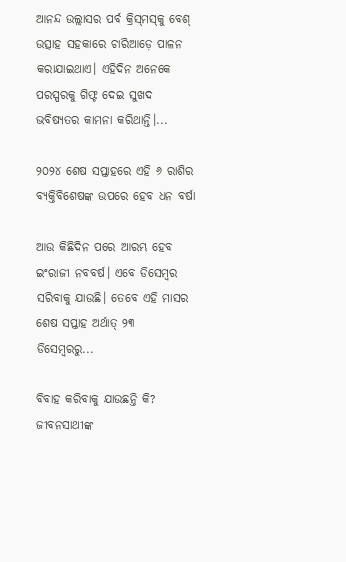ଆନନ୍ଦ ଉଲ୍ଲାସର ପର୍ବ କ୍ରିସ୍‌ମସ୍‌କୁ ବେଶ୍‌ ଉତ୍ସାହ ସହକାରେ ଚାରିଆଡ଼େ ପାଳନ କରାଯାଇଥାଏ। ଏହିଦିନ ଅନେକେ ପରସ୍ପରକୁ ଗିଫ୍ଟ ଦେଇ ସୁଖଦ ଭବିଷ୍ୟତର କାମନା କରିଥାନ୍ତି।...

୨୦୨୪ ଶେଷ ସପ୍ତାହରେ ଏହି ୬ ରାଶିର ବ୍ୟକ୍ତିବିଶେଷଙ୍କ ଉପରେ ହେବ ଧନ ବର୍ଷା

ଆଉ କିଛିଦିନ ପରେ ଆରମ୍ଭ ହେବ ଇଂରାଜୀ ନବବର୍ଷ। ଏବେ ଡିସେମ୍ବର ସରିବାକୁ ଯାଉଛି। ତେବେ ଏହି ମାସର ଶେଷ ସପ୍ତାହ ଅର୍ଥାତ୍‌ ୨୩ ଡିସେମ୍ବରରୁ...

ବିବାହ କରିବାକୁ ଯାଉଛନ୍ତି କି? ଜୀବନସାଥୀଙ୍କ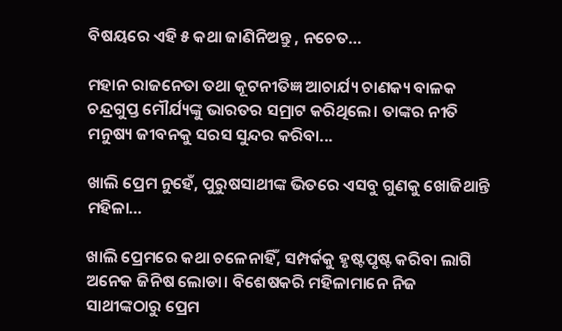ବିଷୟରେ ଏହି ୫ କଥା ଜାଣିନିଅନ୍ତୁ , ନଚେତ…

ମହାନ ରାଜନେତା ତଥା କୂଟନୀତିଜ୍ଞ ଆଚାର୍ଯ୍ୟ ଚାଣକ୍ୟ ବାଳକ ଚନ୍ଦ୍ରଗୁପ୍ତ ମୌର୍ଯ୍ୟଙ୍କୁ ଭାରତର ସମ୍ରାଟ କରିଥିଲେ। ତାଙ୍କର ନୀତି ମନୁଷ୍ୟ ଜୀବନକୁ ସରସ ସୁନ୍ଦର କରିବା...

ଖାଲି ପ୍ରେମ ନୁହେଁ, ପୁରୁଷସାଥୀଙ୍କ ଭିତରେ ଏସବୁ ଗୁଣକୁ ଖୋଜିଥାନ୍ତି ମହିଳା…

ଖାଲି ପ୍ରେମରେ କଥା ଚଳେନାହିଁ, ସମ୍ପର୍କକୁ ହୃଷ୍ଟପୃଷ୍ଟ କରିବା ଲାଗି ଅନେକ ଜିନିଷ ଲୋଡା। ବିଶେଷକରି ମହିଳାମାନେ ନିଜ ସାଥୀଙ୍କଠାରୁ ପ୍ରେମ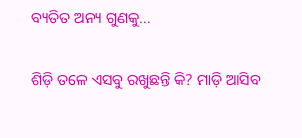ବ୍ୟତିତ ଅନ୍ୟ ଗୁଣକୁ...

ଶିଡ଼ି ତଳେ ଏସବୁ ରଖୁଛନ୍ତି କି? ମାଡ଼ି ଆସିବ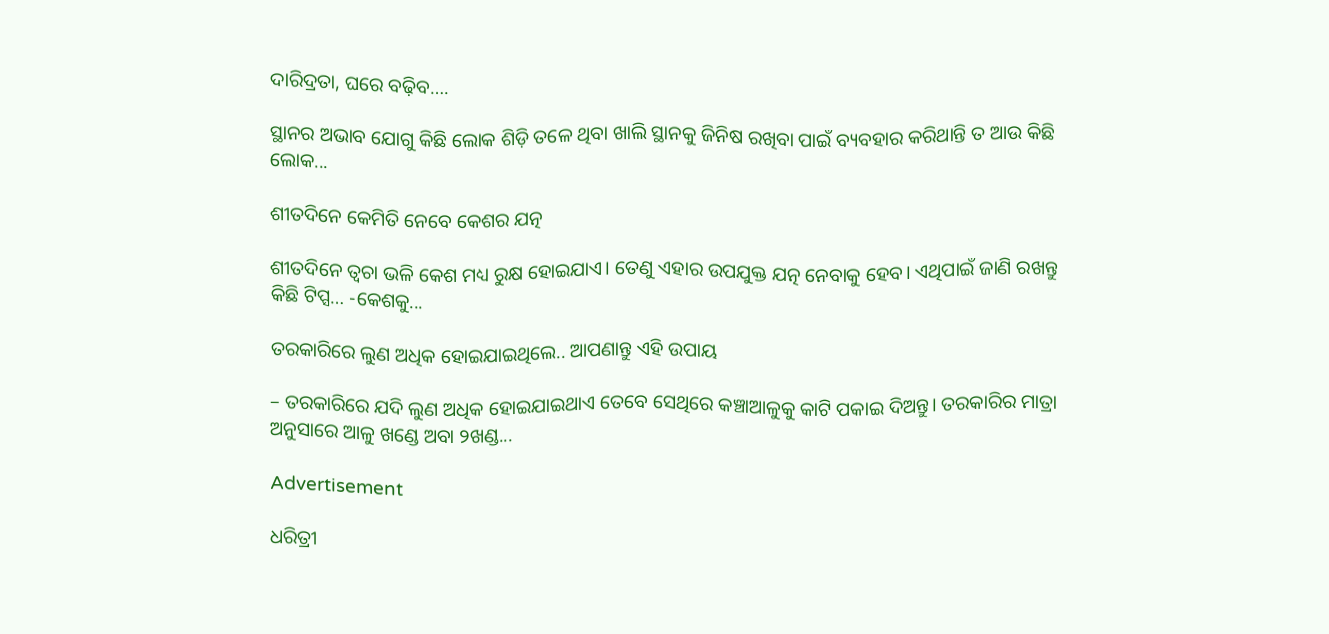ଦାରିଦ୍ରତା, ଘରେ ବଢ଼ିବ….

ସ୍ଥାନର ଅଭାବ ଯୋଗୁ କିଛି ଲୋକ ଶିଡ଼ି ତଳେ ଥିବା ଖାଲି ସ୍ଥାନକୁ ଜିନିଷ ରଖିବା ପାଇଁ ବ୍ୟବହାର କରିଥାନ୍ତି ତ ଆଉ କିଛି ଲୋକ...

ଶୀତଦିନେ କେମିତି ନେବେ କେଶର ଯତ୍ନ

ଶୀତଦିନେ ତ୍ୱଚା ଭଳି କେଶ ମଧ୍ୟ ରୁକ୍ଷ ହୋଇଯାଏ। ତେଣୁ ଏହାର ଉପଯୁକ୍ତ ଯତ୍ନ ନେବାକୁ ହେବ। ଏଥିପାଇଁ ଜାଣି ରଖନ୍ତୁ କିଛି ଟିପ୍ସ… -କେଶକୁ...

ତରକାରିରେ ଲୁଣ ଅଧିକ ହୋଇଯାଇଥିଲେ.. ଆପଣାନ୍ତୁ ଏହି ଉପାୟ

– ତରକାରିରେ ଯଦି ଲୁଣ ଅଧିକ ହୋଇଯାଇଥାଏ ତେବେ ସେଥିରେ କଞ୍ଚାଆଳୁକୁ କାଟି ପକାଇ ଦିଅନ୍ତୁ। ତରକାରିର ମାତ୍ରା ଅନୁସାରେ ଆଳୁ ଖଣ୍ଡେ ଅବା ୨ଖଣ୍ଡ...

Advertisement

ଧରିତ୍ରୀ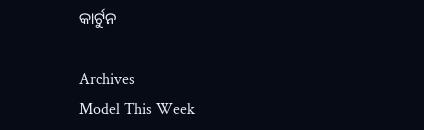କାର୍ଟୁନ

Archives
Model This Week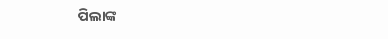ପିଲାଙ୍କ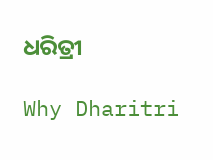ଧରିତ୍ରୀ

Why Dharitri